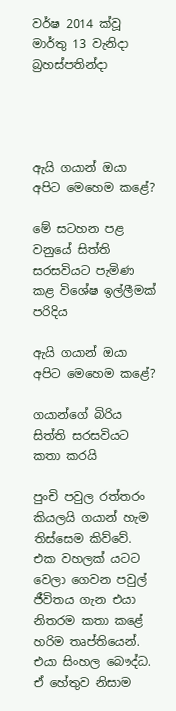වර්ෂ 2014 ක්වූ මාර්තු 13 වැනිදා බ්‍රහස්පතින්දා




ඇයි ගයාන් ඔයා අපිට මෙහෙම කළේ?

මේ සටහන පළ වනුයේ සිත්ති සරසවියට පැමිණ කළ විශේෂ ඉල්ලීමක් පරිදිය

ඇයි ගයාන් ඔයා අපිට මෙහෙම කළේ?

ගයාන්ගේ බිරිය සිත්ති සරසවියට කතා කරයි

පුංචි පවුල රත්තරං කියලයි ගයාන් හැම තිස්සෙම කිව්වේ. එක වහලක් යටට වෙලා ගෙවන පවුල් ජීවිතය ගැන එයා නිතරම කතා කළේ හරිම තෘප්තියෙන්. එයා සිංහල බෞද්ධ. ඒ හේතුව නිසාම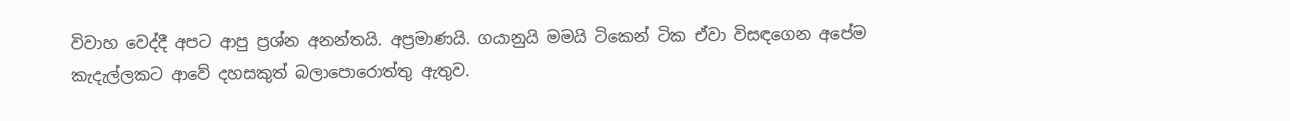විවාහ වෙද්දී අපට ආපු ප්‍රශ්න අනන්තයි. අප්‍රමාණයි. ගයානුයි මමයි ටිකෙන් ටික ඒවා විසඳගෙන අපේම කැදැල්ලකට ආවේ දහසකුත් බලාපොරොත්තු ඇතුව.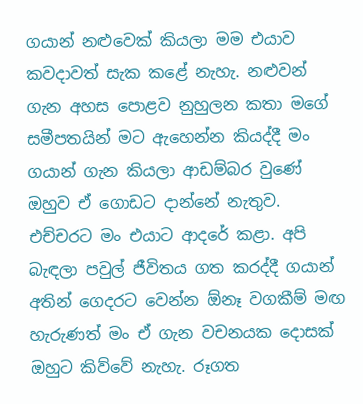ගයාන් නළුවෙක් කියලා මම එයාව කවදාවත් සැක කළේ නැහැ. නළුවන් ගැන අහස පොළව නුහුලන කතා මගේ සමීපතයින් මට ඇහෙන්න කියද්දී මං ගයාන් ගැන කියලා ආඩම්බර වුණේ ඔහුව ඒ ගොඩට දාන්නේ නැතුව. එච්චරට මං එයාට ආදරේ කළා. අපි බැඳලා පවුල් ජීවිතය ගත කරද්දී ගයාන් අතින් ගෙදරට වෙන්න ඕනෑ වගකීම් මඟ හැරුණත් මං ඒ ගැන වචනයක දොසක් ඔහුට කිව්වේ නැහැ. රූගත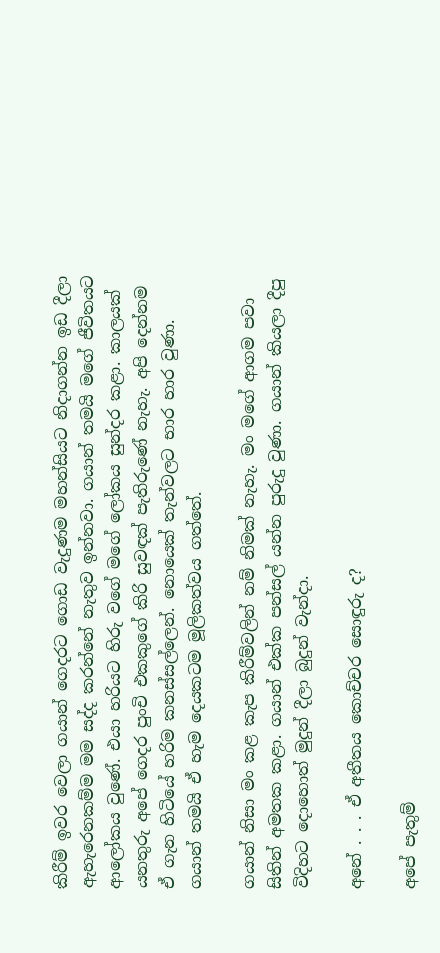කිරීම් ඉවර වෙලා ගයාන් ගෙදරට ගොඩ වැදුණම මහන්සියට නිදාගන්න ඉඩ දීලා ඇහැරෙනකම්ම මම සද්ද කරන්නේ නැතුව ඉන්නවා. ගයාන් තමයි මගේ ජීවිතයට ආලෝකය වුණේ. එයා හරියට හිරු වගේ මගේ ලෝකය සුන්දර කළා. කාලයක් යනතුරු අපේ ගෙදර පුංචි එකකුගේ කිරි සුවඳක් පැතිරුණේ නැහැ. අපි දෙන්නම ඒ ගැන හිටියේ හරිම කනස්සල්ලෙන්. නොයෙක් තැන්වලට භාර හාර වුණා. ගයාන් තමයි ඒ හැම දෙයකටම මූලිකත්වය ගත්තේ.

ගයාන් නිසා මං කළ කැප කිරීම්වලින් නම් නිමක් නැහැ. මං මගේ ආගම පවා සිතින් අමතක කළා. ගයාන් එක්ක පන්සල් යන්න පුරුදු වුණා. ගයාන් කියලා දීපු විදිහට දොහොත් මුදුන් දීලා බුදුන් වැන්දා.

අනේ . . . ඒ අතීතය කොච්චර සොඳුරු ද?

අපේ පැතුම්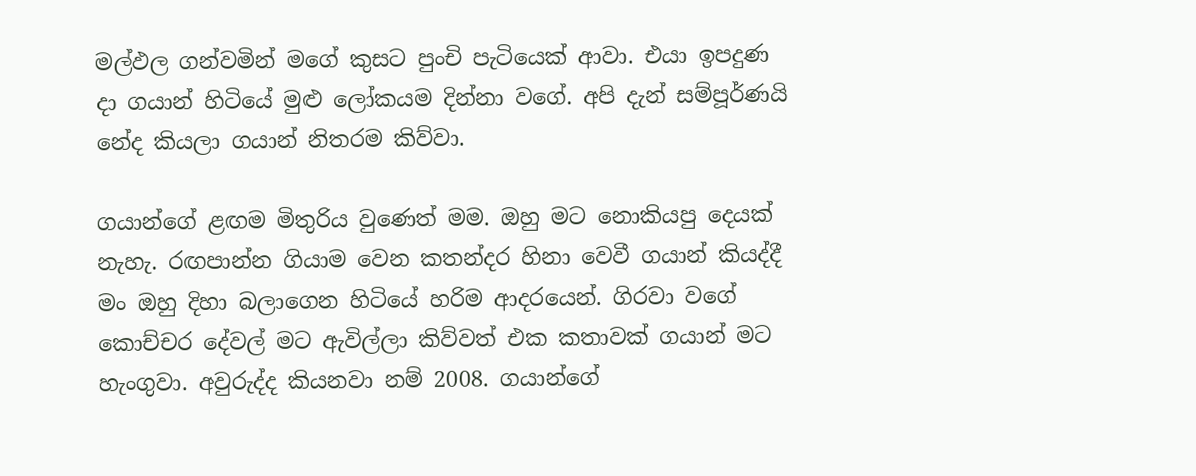මල්ඵල ගන්වමින් මගේ කුසට පුංචි පැටියෙක් ආවා. එයා ඉපදුණ දා ගයාන් හිටියේ මුළු ලෝකයම දින්නා වගේ. අපි දැන් සම්පූර්ණයි නේද කියලා ගයාන් නිතරම කිව්වා.

ගයාන්ගේ ළඟම මිතුරිය වුණෙත් මම. ඔහු මට නොකියපු දෙයක් නැහැ. රඟපාන්න ගියාම වෙන කතන්දර හිනා වෙවී ගයාන් කියද්දී මං ඔහු දිහා බලාගෙන හිටියේ හරිම ආදරයෙන්. ගිරවා වගේ කොච්චර දේවල් මට ඇවිල්ලා කිව්වත් එක කතාවක් ගයාන් මට හැංගුවා. අවුරුද්ද කියනවා නම් 2008. ගයාන්ගේ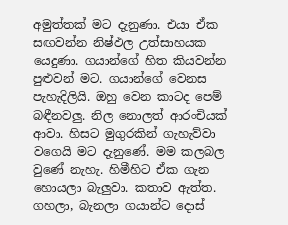අමුත්තක් මට දැනුණා. එයා ඒක සඟවන්න නිෂ්ඵල උත්සාහයක යෙදුණා. ගයාන්ගේ හිත කියවන්න පුළුවන් මට. ගයාන්ගේ වෙනස පැහැදිලියි. ඔහු වෙන කාටද පෙම් බඳීනවලු. නිල නොලත් ආරංචියක් ආවා. හිසට මුගුරකින් ගැහැව්වා වගෙයි මට දැනුණේ. මම කලබල වුණේ නැහැ. හිමීහිට ඒක ගැන හොයලා බැලුවා. කතාව ඇත්ත. ගහලා, බැනලා ගයාන්ට දොස්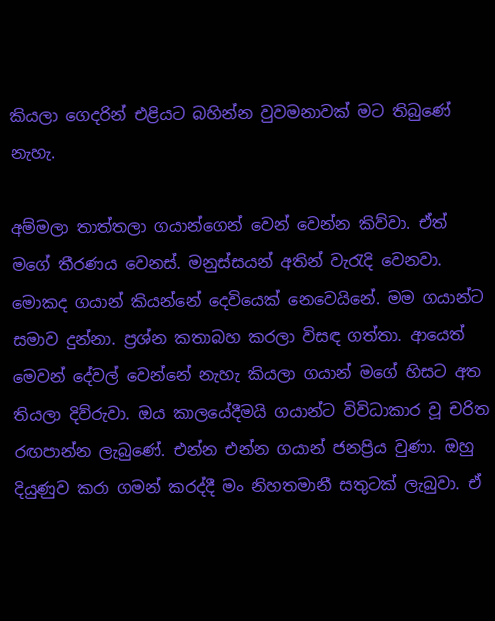කියලා ගෙදරින් එළියට බහින්න වුවමනාවක් මට තිබුණේ නැහැ.

අම්මලා තාත්තලා ගයාන්ගෙන් වෙන් වෙන්න කිව්වා. ඒත් මගේ තීරණය වෙනස්. මනුස්සයන් අතින් වැරැදි වෙනවා. මොකද ගයාන් කියන්නේ දෙවියෙක් නෙවෙයිනේ. මම ගයාන්ට සමාව දුන්නා. ප්‍රශ්න කතාබහ කරලා විසඳ ගත්තා. ආයෙත් මෙවන් දේවල් වෙන්නේ නැහැ කියලා ගයාන් මගේ හිසට අත තියලා දිව්රුවා. ඔය කාලයේදීමයි ගයාන්ට විවිධාකාර වූ චරිත රඟපාන්න ලැබුණේ. එන්න එන්න ගයාන් ජනප්‍රිය වුණා. ඔහු දියුණුව කරා ගමන් කරද්දී මං නිහතමානී සතුටක් ලැබුවා. ඒ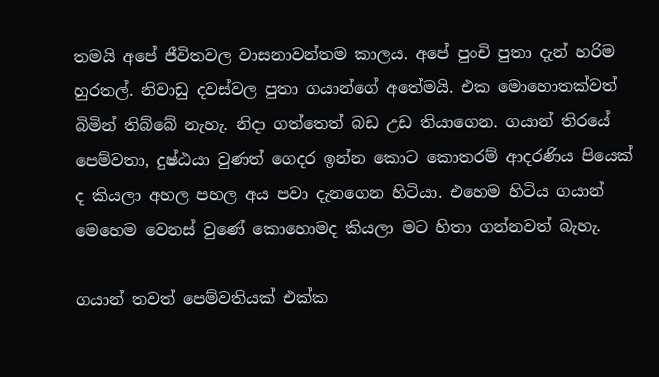තමයි අපේ ජීවිතවල වාසනාවන්තම කාලය. අපේ පුංචි පුතා දැන් හරිම හුරතල්. නිවාඩු දවස්වල පුතා ගයාන්ගේ අතේමයි. එක මොහොතක්වත් බිමින් තිබ්බේ නැහැ. නිදා ගත්තෙත් බඩ උඩ තියාගෙන. ගයාන් තිරයේ පෙම්වතා, දුෂ්ඨයා වුණත් ගෙදර ඉන්න කොට කොතරම් ආදරණිය පියෙක් ද කියලා අහල පහල අය පවා දැනගෙන හිටියා. එහෙම හිටිය ගයාන් මෙහෙම වෙනස් වුණේ කොහොමද කියලා මට හිතා ගන්නවත් බැහැ.

ගයාන් තවත් පෙම්වතියක් එක්ක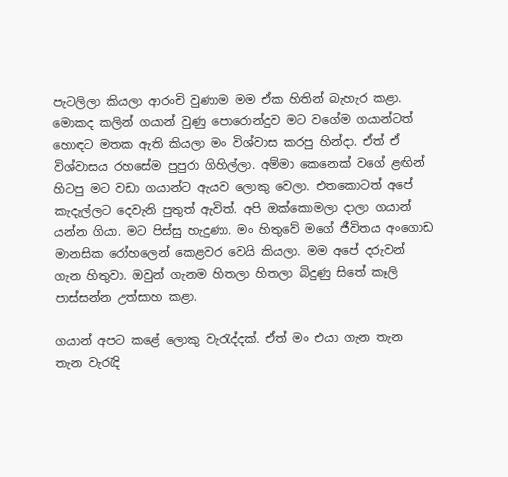පැටලිලා කියලා ආරංචි වුණාම මම ඒක හිතින් බැහැර කළා. මොකද කලින් ගයාන් වුණු පොරොන්දුව මට වගේම ගයාන්ටත් හොඳට මතක ඇති කියලා මං විශ්වාස කරපු හින්දා. ඒත් ඒ විශ්වාසය රහසේම පුපුරා ගිහිල්ලා. අම්මා කෙනෙක් වගේ ළඟින් හිටපු මට වඩා ගයාන්ට ඇයව ලොකු වෙලා. එතකොටත් අපේ කැදැල්ලට දෙවැනි පුතුත් ඇවිත්. අපි ඔක්කොමලා දාලා ගයාන් යන්න ගියා. මට පිස්සු හැදුණා. මං හිතුවේ මගේ ජීවිතය අංගොඩ මානසික රෝහලෙන් කෙළවර වෙයි කියලා. මම අපේ දරුවන් ගැන හිතුවා. ඔවුන් ගැනම හිතලා හිතලා බිදුණු සිතේ කෑලි පාස්සන්න උත්සාහ කළා.

ගයාන් අපට කළේ ලොකු වැරැද්දක්. ඒත් මං එයා ගැන තැන තැන වැරැදි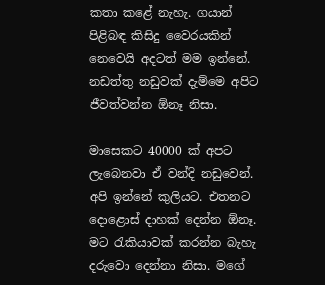කතා කළේ නැහැ. ගයාන් පිළිබඳ කිසිදු වෛරයකින් නෙවෙයි අදටත් මම ඉන්නේ. නඩත්තු නඩුවක් දැම්මෙ අපිට ජීවත්වන්න ඕනෑ නිසා.

මාසෙකට 40000 ක් අපට ලැබෙනවා ඒ වන්දි නඩුවෙන්. අපි ඉන්නේ කුලියට. එතනට දොළොස් දාහක් දෙන්න ඕනෑ. මට රැකියාවක් කරන්න බැහැ දරුවො දෙන්නා නිසා. මගේ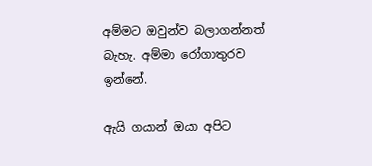අම්මට ඔවුන්ව බලාගන්නත් බැහැ. අම්මා රෝගාතුරව ඉන්නේ.

ඇයි ගයාන් ඔයා අපිට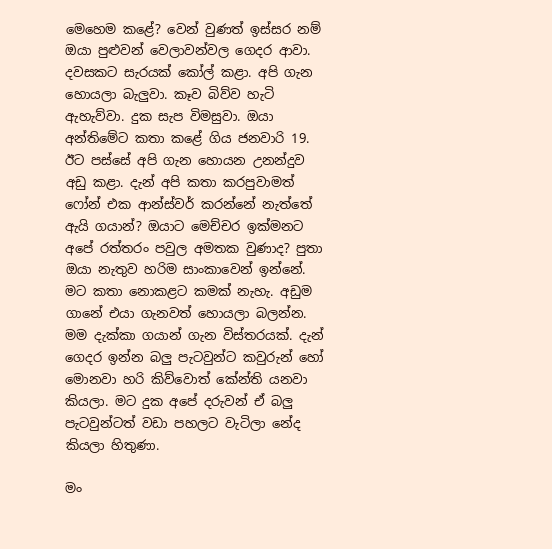මෙහෙම කළේ? වෙන් වුණත් ඉස්සර නම් ඔයා පුළුවන් වෙලාවන්වල ගෙදර ආවා. දවසකට සැරයක් කෝල් කළා. අපි ගැන හොයලා බැලුවා. කෑව බිව්ව හැටි ඇහැව්වා. දුක සැප විමසුවා. ඔයා අන්තිමේට කතා කළේ ගිය ජනවාරි 19. ඊට පස්සේ අපි ගැන හොයන උනන්දුව අඩු කළා. දැන් අපි කතා කරපුවාමත් ෆෝන් එක ආන්ස්වර් කරන්නේ නැත්තේ ඇයි ගයාන්? ඔයාට මෙච්චර ඉක්මනට අපේ රත්තරං පවුල අමතක වුණාද? පුතා ඔයා නැතුව හරිම සාංකාවෙන් ඉන්නේ. මට කතා නොකළට කමක් නැහැ. අඩුම ගානේ එයා ගැනවත් හොයලා බලන්න. මම දැක්කා ගයාන් ගැන විස්තරයක්. දැන් ගෙදර ඉන්න බලු පැටවුන්ට කවුරුන් හෝ මොනවා හරි කිව්වොත් කේන්ති යනවා කියලා. මට දුක අපේ දරුවන් ඒ බලු පැටවුන්ටත් වඩා පහලට වැටිලා නේද කියලා හිතුණා.

මං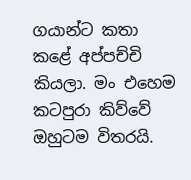ගයාන්ට කතා කළේ අප්පච්චි කියලා. මං එහෙම කටපුරා කිව්වේ ඔහුටම විතරයි.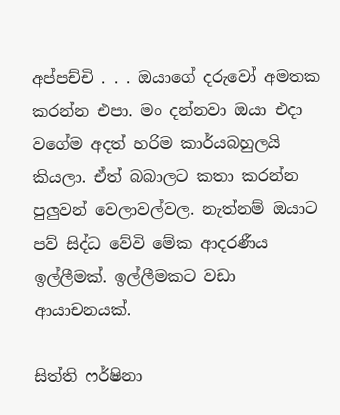අප්පච්චි . . . ඔයාගේ දරුවෝ අමතක කරන්න එපා. මං දන්නවා ඔයා එදා වගේම අදත් හරිම කාර්යබහුලයි කියලා. ඒත් බබාලට කතා කරන්න පුලුවන් වෙලාවල්වල. නැත්නම් ඔයාට පව් සිද්ධ වේවි මේක ආදරණීය ඉල්ලීමක්. ඉල්ලීමකට වඩා ආයාචනයක්.

සිත්ති ෆර්ෂිනා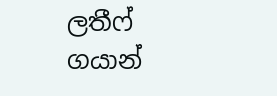ලතීෆ්
ගයාන්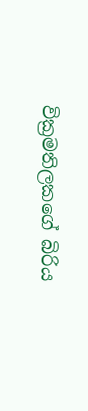වික්‍රමතිලකගේ බිරිය